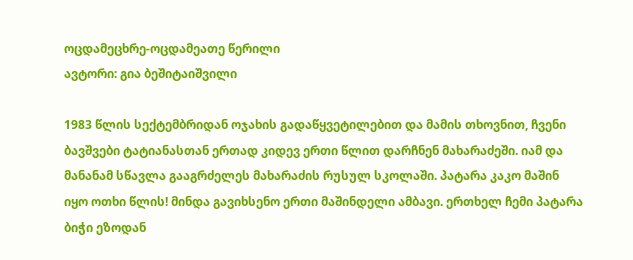ოცდამეცხრე-ოცდამეათე წერილი
ავტორი: გია ბეშიტაიშვილი

1983 წლის სექტემბრიდან ოჯახის გადაწყვეტილებით და მამის თხოვნით, ჩვენი ბავშვები ტატიანასთან ერთად კიდევ ერთი წლით დარჩნენ მახარაძეში. იამ და მანანამ სწავლა გააგრძელეს მახარაძის რუსულ სკოლაში. პატარა კაკო მაშინ იყო ოთხი წლის! მინდა გავიხსენო ერთი მაშინდელი ამბავი. ერთხელ ჩემი პატარა ბიჭი ეზოდან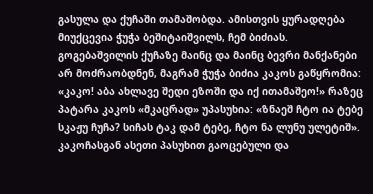გასულა და ქუჩაში თამაშობდა. ამისთვის ყურადღება მიუქცევია ჭუჭა ბეშიტაიშვილს, ჩემ ბიძიას. გოგებაშვილის ქუჩაზე მაინც და მაინც ბევრი მანქანები არ მოძრაობდნენ, მაგრამ ჭუჭა ბიძია კაკოს გაწყრომია: «კაკო! აბა ახლავე შედი ეზოში და იქ ითამაშეო!» რაზეც პატარა კაკოს «მკაცრად» უპასუხია: «ზნაეშ ჩტო ია ტებე სკაჟუ ჩუჩა? სიჩას ტაკ დამ ტებე, ჩტო ნა ლუნუ ულეტიშ». კაკოჩასგან ასეთი პასუხით გაოცებული და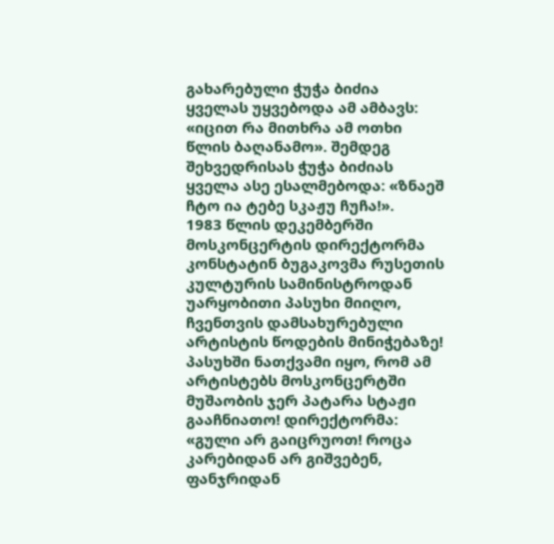გახარებული ჭუჭა ბიძია ყველას უყვებოდა ამ ამბავს: «იცით რა მითხრა ამ ოთხი წლის ბაღანამო». შემდეგ შეხვედრისას ჭუჭა ბიძიას ყველა ასე ესალმებოდა: «ზნაეშ ჩტო ია ტებე სკაჟუ ჩუჩა!».
1983 წლის დეკემბერში მოსკონცერტის დირექტორმა კონსტატინ ბუგაკოვმა რუსეთის კულტურის სამინისტროდან უარყობითი პასუხი მიიღო, ჩვენთვის დამსახურებული არტისტის წოდების მინიჭებაზე! პასუხში ნათქვამი იყო, რომ ამ არტისტებს მოსკონცერტში მუშაობის ჯერ პატარა სტაჟი გააჩნიათო! დირექტორმა: «გული არ გაიცრუოთ! როცა კარებიდან არ გიშვებენ, ფანჯრიდან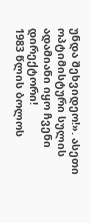უნდა შეხვიდეო!». ასეთი ოპტიმისტური სულის ადამიანი იყო ჩვენი დირექტორი!
1983 წლის ბოლოს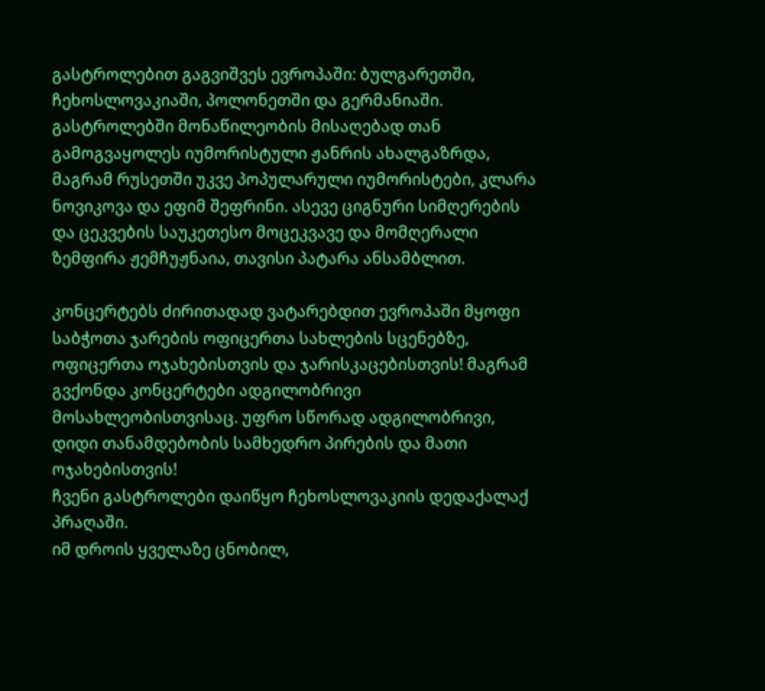გასტროლებით გაგვიშვეს ევროპაში: ბულგარეთში, ჩეხოსლოვაკიაში, პოლონეთში და გერმანიაში. გასტროლებში მონაწილეობის მისაღებად თან გამოგვაყოლეს იუმორისტული ჟანრის ახალგაზრდა, მაგრამ რუსეთში უკვე პოპულარული იუმორისტები, კლარა ნოვიკოვა და ეფიმ შეფრინი. ასევე ციგნური სიმღერების და ცეკვების საუკეთესო მოცეკვავე და მომღერალი ზემფირა ჟემჩუჟნაია, თავისი პატარა ანსამბლით.

კონცერტებს ძირითადად ვატარებდით ევროპაში მყოფი საბჭოთა ჯარების ოფიცერთა სახლების სცენებზე, ოფიცერთა ოჯახებისთვის და ჯარისკაცებისთვის! მაგრამ გვქონდა კონცერტები ადგილობრივი მოსახლეობისთვისაც. უფრო სწორად ადგილობრივი, დიდი თანამდებობის სამხედრო პირების და მათი ოჯახებისთვის!
ჩვენი გასტროლები დაიწყო ჩეხოსლოვაკიის დედაქალაქ პრაღაში.
იმ დროის ყველაზე ცნობილ,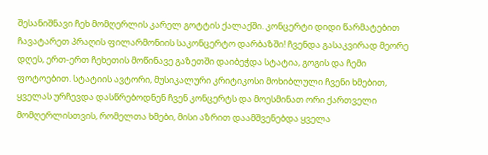შესანიშნავი ჩეხ მომღერლის კარელ გოტტის ქალაქში. კონცერტი დიდი წარმატებით ჩავატარეთ პრაღის ფილარმონიის საკონცერტო დარბაზში! ჩვენდა გასაკვირად მეორე დღეს, ერთ-ერთ ჩეხეთის მოწინავე გაზეთში დაიბეჭდა სტატია, გოგის და ჩემი ფოტოებით. სტატიის ავტორი, მუსიკალური კრიტიკოსი მოხიბლული ჩვენი ხმებით, ყველას ურჩევდა დასწრებოდნენ ჩვენ კონცერტს და მოესმინათ ორი ქართველი მომღერლისთვის, რომელთა ხმები, მისი აზრით დაამშვენებდა ყველა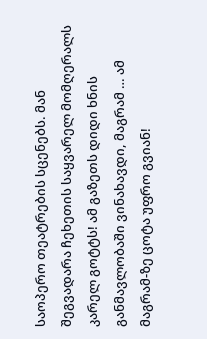საოპერო თეატრების სცენებს. მან შეგვადარა ჩეხეთის საყვარელ მომღერალს კარელ გოტტს! ამ გაზეთს დიდი ხნის განმავლობაში ვინახავდი, მაგრამ … ამ მაგრამ-ზე ცოტა უფრო გვიან!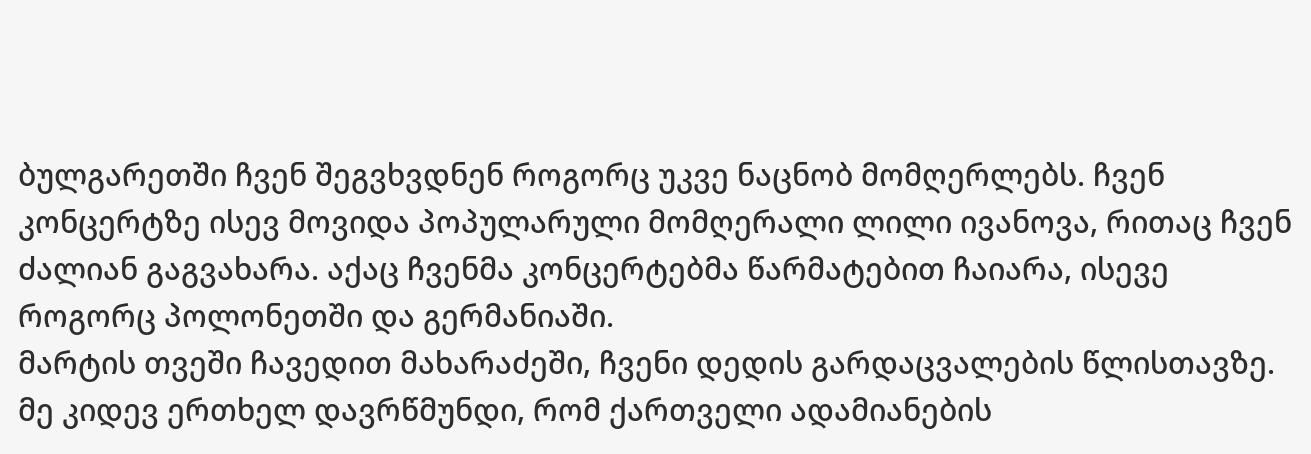ბულგარეთში ჩვენ შეგვხვდნენ როგორც უკვე ნაცნობ მომღერლებს. ჩვენ კონცერტზე ისევ მოვიდა პოპულარული მომღერალი ლილი ივანოვა, რითაც ჩვენ ძალიან გაგვახარა. აქაც ჩვენმა კონცერტებმა წარმატებით ჩაიარა, ისევე როგორც პოლონეთში და გერმანიაში.
მარტის თვეში ჩავედით მახარაძეში, ჩვენი დედის გარდაცვალების წლისთავზე. მე კიდევ ერთხელ დავრწმუნდი, რომ ქართველი ადამიანების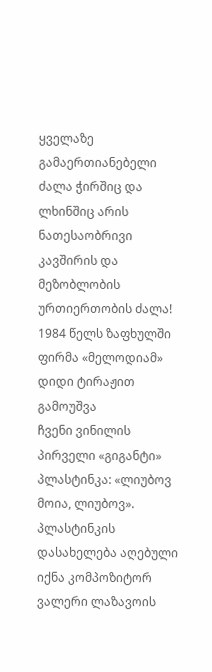ყველაზე გამაერთიანებელი ძალა ჭირშიც და ლხინშიც არის ნათესაობრივი კავშირის და მეზობლობის ურთიერთობის ძალა!
1984 წელს ზაფხულში ფირმა «მელოდიამ» დიდი ტირაჟით გამოუშვა
ჩვენი ვინილის პირველი «გიგანტი» პლასტინკა: «ლიუბოვ მოია, ლიუბოვ». პლასტინკის დასახელება აღებული იქნა კომპოზიტორ ვალერი ლაზავოის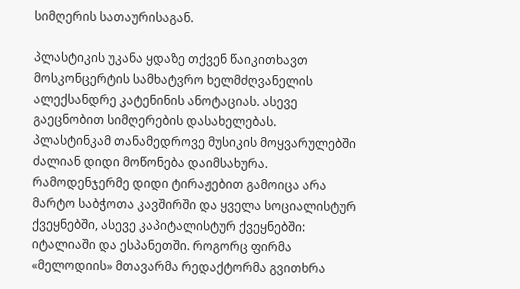სიმღერის სათაურისაგან.

პლასტიკის უკანა ყდაზე თქვენ წაიკითხავთ მოსკონცერტის სამხატვრო ხელმძღვანელის ალექსანდრე კატენინის ანოტაციას. ასევე გაეცნობით სიმღერების დასახელებას.
პლასტინკამ თანამედროვე მუსიკის მოყვარულებში ძალიან დიდი მოწონება დაიმსახურა. რამოდენჯერმე დიდი ტირაჟებით გამოიცა არა მარტო საბჭოთა კავშირში და ყველა სოციალისტურ ქვეყნებში, ასევე კაპიტალისტურ ქვეყნებში: იტალიაში და ესპანეთში. როგორც ფირმა «მელოდიის» მთავარმა რედაქტორმა გვითხრა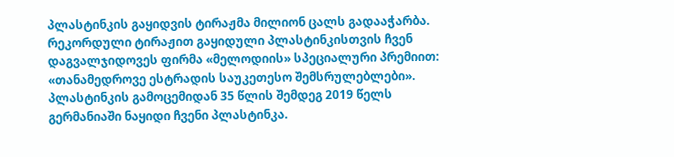პლასტინკის გაყიდვის ტირაჟმა მილიონ ცალს გადააჭარბა. რეკორდული ტირაჟით გაყიდული პლასტინკისთვის ჩვენ დაგვალჯიდოვეს ფირმა «მელოდიის» სპეციალური პრემიით: «თანამედროვე ესტრადის საუკეთესო შემსრულებლები».
პლასტინკის გამოცემიდან 35 წლის შემდეგ 2019 წელს გერმანიაში ნაყიდი ჩვენი პლასტინკა.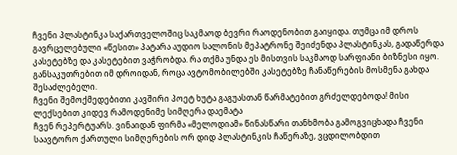ჩვენი პლასტინკა საქართველოშიც საკმაოდ ბევრი რაოდენობით გაიყიდა. თუმცა იმ დროს გავრცელებული «წესით» პატარა აუდიო სალონის მეპატრონე შეიძენდა პლასტინკას, გადაწერდა კასეტებზე და კასეტებით ვაჭრობდა. რა თქმა უნდა ეს მისთვის საკმაოდ სარფიანი ბიზნესი იყო. განსაკუთრებით იმ დროიდან, როცა ავტომობილებში კასეტებზე ჩანაწერების მოსმენა გახდა შესაძლებელი.
ჩვენი შემოქმედებითი კავშირი პოეტ ხუტა გაგუასთან წარმატებით გრძელდებოდა! მისი ლექსებით კიდევ რამოდენიმე სიმღერა დაემატა
ჩვენ რეპერტუარს. ვინაიდან ფირმა «მელოდიამ» წინასწარი თანხმობა გამოგვიცხადა ჩვენი საავტორო ქართული სიმღერების ორ დიდ პლასტინკის ჩაწერაზე, ვცდილობდით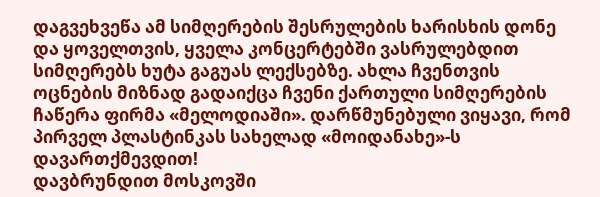დაგვეხვეწა ამ სიმღერების შესრულების ხარისხის დონე და ყოველთვის, ყველა კონცერტებში ვასრულებდით სიმღერებს ხუტა გაგუას ლექსებზე. ახლა ჩვენთვის ოცნების მიზნად გადაიქცა ჩვენი ქართული სიმღერების ჩაწერა ფირმა «მელოდიაში». დარწმუნებული ვიყავი, რომ პირველ პლასტინკას სახელად «მოიდანახე»-ს დავართქმევდით!
დავბრუნდით მოსკოვში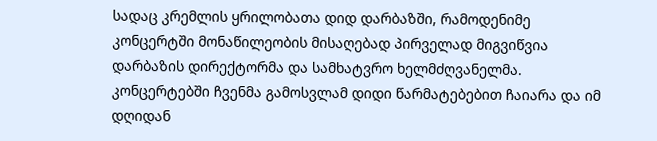სადაც კრემლის ყრილობათა დიდ დარბაზში, რამოდენიმე კონცერტში მონაწილეობის მისაღებად პირველად მიგვიწვია დარბაზის დირექტორმა და სამხატვრო ხელმძღვანელმა. კონცერტებში ჩვენმა გამოსვლამ დიდი წარმატებებით ჩაიარა და იმ დღიდან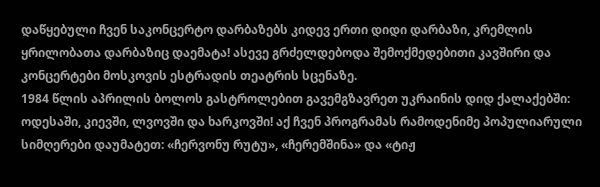დაწყებული ჩვენ საკონცერტო დარბაზებს კიდევ ერთი დიდი დარბაზი, კრემლის ყრილობათა დარბაზიც დაემატა! ასევე გრძელდებოდა შემოქმედებითი კავშირი და კონცერტები მოსკოვის ესტრადის თეატრის სცენაზე.
1984 წლის აპრილის ბოლოს გასტროლებით გავემგზავრეთ უკრაინის დიდ ქალაქებში: ოდესაში, კიევში, ლვოვში და ხარკოვში! აქ ჩვენ პროგრამას რამოდენიმე პოპულიარული სიმღერები დაუმატეთ: «ჩერვონუ რუტუ», «ჩერემშინა» და «ტიჟ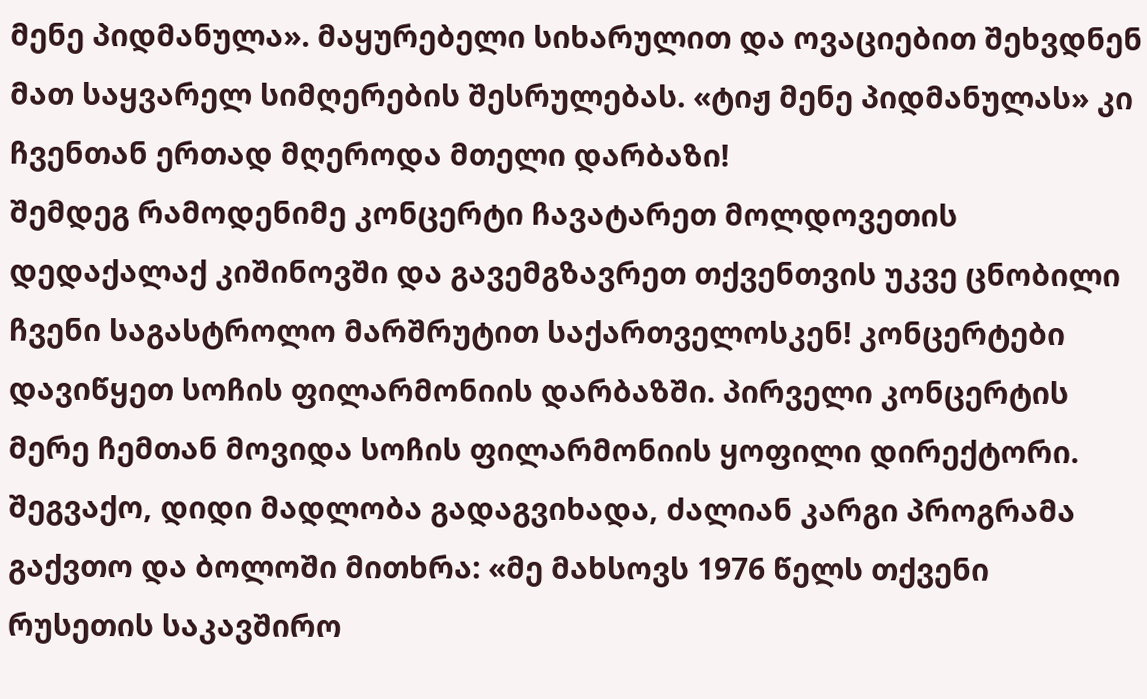მენე პიდმანულა». მაყურებელი სიხარულით და ოვაციებით შეხვდნენ მათ საყვარელ სიმღერების შესრულებას. «ტიჟ მენე პიდმანულას» კი ჩვენთან ერთად მღეროდა მთელი დარბაზი!
შემდეგ რამოდენიმე კონცერტი ჩავატარეთ მოლდოვეთის დედაქალაქ კიშინოვში და გავემგზავრეთ თქვენთვის უკვე ცნობილი ჩვენი საგასტროლო მარშრუტით საქართველოსკენ! კონცერტები დავიწყეთ სოჩის ფილარმონიის დარბაზში. პირველი კონცერტის მერე ჩემთან მოვიდა სოჩის ფილარმონიის ყოფილი დირექტორი. შეგვაქო, დიდი მადლობა გადაგვიხადა, ძალიან კარგი პროგრამა გაქვთო და ბოლოში მითხრა: «მე მახსოვს 1976 წელს თქვენი რუსეთის საკავშირო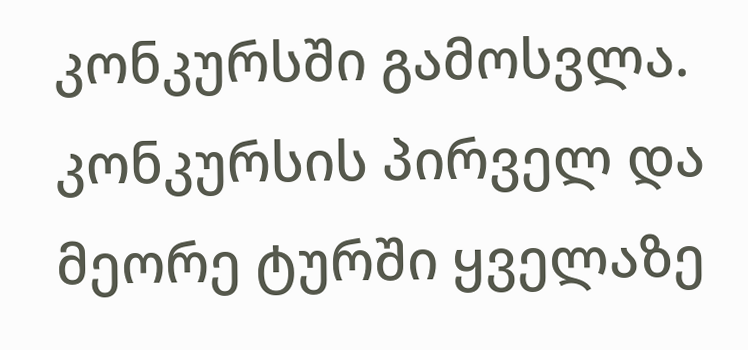კონკურსში გამოსვლა. კონკურსის პირველ და მეორე ტურში ყველაზე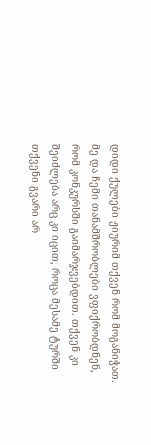დიდი ქულები ჟიურიმ თქვენ რომ მოგანიჭათ. მე და ჩემი თანამშრობლები ვფიქრობდნენ, რომ კონკურსში გაიმარჯვებდით. თქვენ კი შეიძლება არც კი იცით, როცა მესამე ტურში თქვენი გვარი არ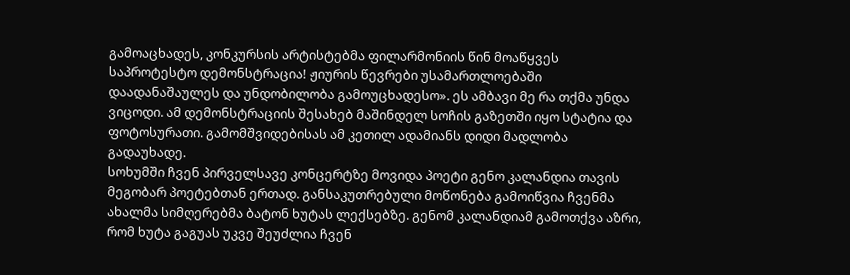გამოაცხადეს, კონკურსის არტისტებმა ფილარმონიის წინ მოაწყვეს საპროტესტო დემონსტრაცია! ჟიურის წევრები უსამართლოებაში დაადანაშაულეს და უნდობილობა გამოუცხადესო». ეს ამბავი მე რა თქმა უნდა ვიცოდი. ამ დემონსტრაციის შესახებ მაშინდელ სოჩის გაზეთში იყო სტატია და ფოტოსურათი. გამომშვიდებისას ამ კეთილ ადამიანს დიდი მადლობა გადაუხადე.
სოხუმში ჩვენ პირველსავე კონცერტზე მოვიდა პოეტი გენო კალანდია თავის მეგობარ პოეტებთან ერთად. განსაკუთრებული მოწონება გამოიწვია ჩვენმა ახალმა სიმღერებმა ბატონ ხუტას ლექსებზე. გენომ კალანდიამ გამოთქვა აზრი, რომ ხუტა გაგუას უკვე შეუძლია ჩვენ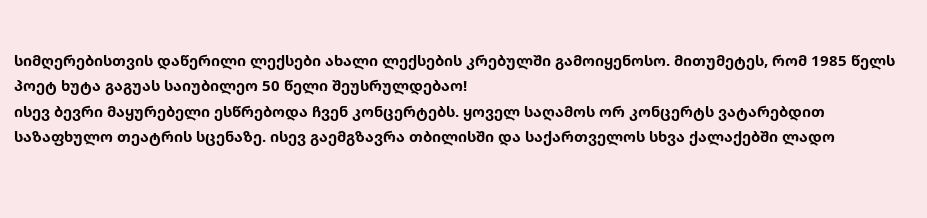სიმღერებისთვის დაწერილი ლექსები ახალი ლექსების კრებულში გამოიყენოსო. მითუმეტეს, რომ 1985 წელს პოეტ ხუტა გაგუას საიუბილეო 50 წელი შეუსრულდებაო!
ისევ ბევრი მაყურებელი ესწრებოდა ჩვენ კონცერტებს. ყოველ საღამოს ორ კონცერტს ვატარებდით საზაფხულო თეატრის სცენაზე. ისევ გაემგზავრა თბილისში და საქართველოს სხვა ქალაქებში ლადო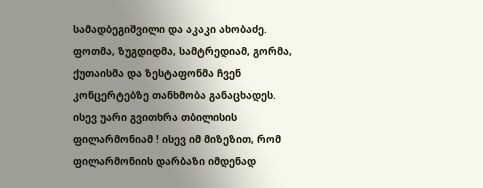სამადბეგიშვილი და აკაკი ახობაძე. ფოთმა, ზუგდიდმა, სამტრედიამ, გორმა, ქუთაისმა და ზესტაფონმა ჩვენ კონცერტებზე თანხმობა განაცხადეს.
ისევ უარი გვითხრა თბილისის ფილარმონიამ ! ისევ იმ მიზეზით, რომ ფილარმონიის დარბაზი იმდენად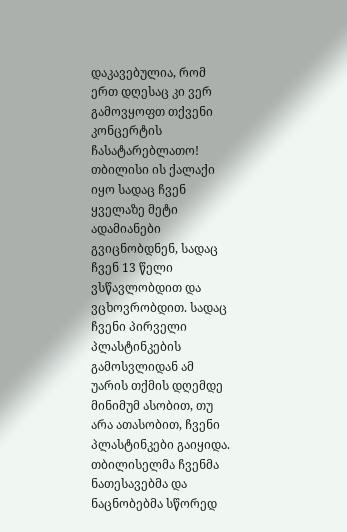დაკავებულია, რომ ერთ დღესაც კი ვერ გამოვყოფთ თქვენი კონცერტის ჩასატარებლათო! თბილისი ის ქალაქი იყო სადაც ჩვენ ყველაზე მეტი ადამიანები გვიცნობდნენ, სადაც ჩვენ 13 წელი ვსწავლობდით და ვცხოვრობდით. სადაც ჩვენი პირველი პლასტინკების გამოსვლიდან ამ უარის თქმის დღემდე მინიმუმ ასობით, თუ არა ათასობით, ჩვენი პლასტინკები გაიყიდა. თბილისელმა ჩვენმა ნათესავებმა და ნაცნობებმა სწორედ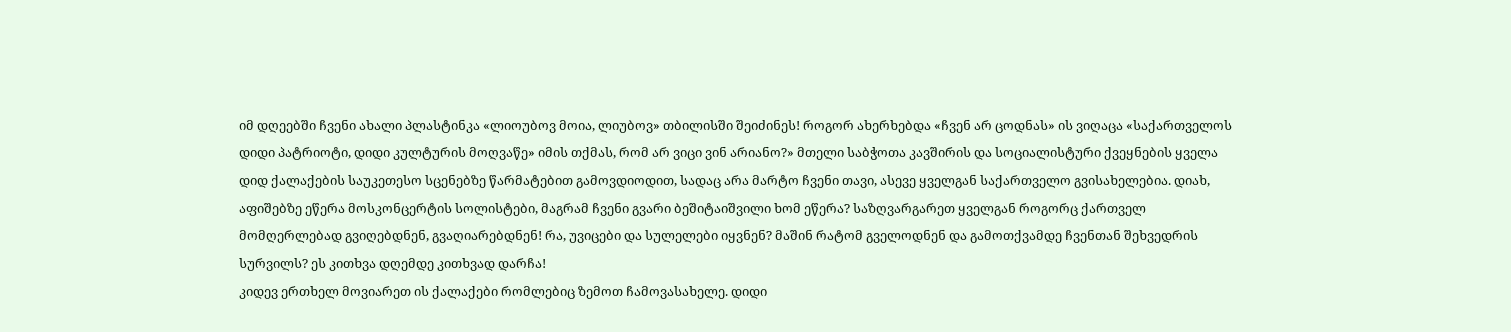იმ დღეებში ჩვენი ახალი პლასტინკა «ლიოუბოვ მოია, ლიუბოვ» თბილისში შეიძინეს! როგორ ახერხებდა «ჩვენ არ ცოდნას» ის ვიღაცა «საქართველოს დიდი პატრიოტი, დიდი კულტურის მოღვაწე» იმის თქმას, რომ არ ვიცი ვინ არიანო?» მთელი საბჭოთა კავშირის და სოციალისტური ქვეყნების ყველა დიდ ქალაქების საუკეთესო სცენებზე წარმატებით გამოვდიოდით, სადაც არა მარტო ჩვენი თავი, ასევე ყველგან საქართველო გვისახელებია. დიახ, აფიშებზე ეწერა მოსკონცერტის სოლისტები, მაგრამ ჩვენი გვარი ბეშიტაიშვილი ხომ ეწერა? საზღვარგარეთ ყველგან როგორც ქართველ მომღერლებად გვიღებდნენ, გვაღიარებდნენ! რა, უვიცები და სულელები იყვნენ? მაშინ რატომ გველოდნენ და გამოთქვამდე ჩვენთან შეხვედრის სურვილს? ეს კითხვა დღემდე კითხვად დარჩა!
კიდევ ერთხელ მოვიარეთ ის ქალაქები რომლებიც ზემოთ ჩამოვასახელე. დიდი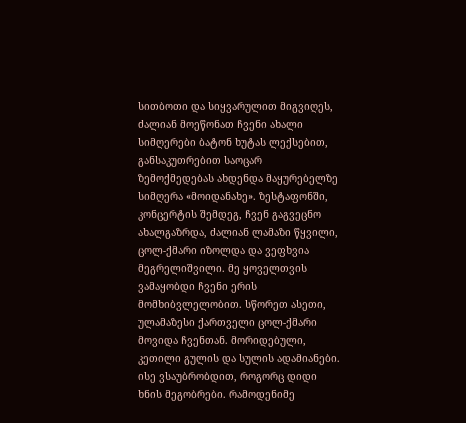სითბოთი და სიყვარულით მიგვიღეს, ძალიან მოეწონათ ჩვენი ახალი სიმღერები ბატონ ხუტას ლექსებით, განსაკუთრებით საოცარ ზემოქმედებას ახდენდა მაყურებელზე სიმღერა «მოიდანახე». ზესტაფონში, კონცერტის შემდეგ, ჩვენ გაგვეცნო ახალგაზრდა, ძალიან ლამაზი წყვილი, ცოლ-ქმარი იზოლდა და ვეფხვია მეგრელიშვილი. მე ყოველთვის ვამაყობდი ჩვენი ერის მომხიბვლელობით. სწორეთ ასეთი, ულამაზესი ქართველი ცოლ-ქმარი მოვიდა ჩვენთან. მორიდებული, კეთილი გულის და სულის ადამიანები.
ისე ვსაუბრობდით, როგორც დიდი ხნის მეგობრები. რამოდენიმე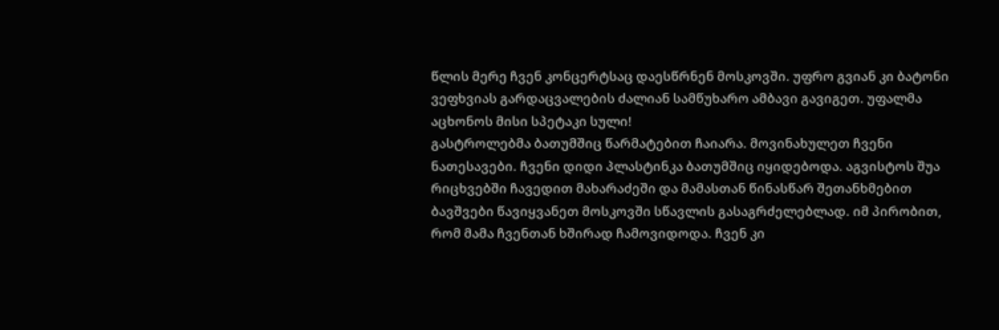წლის მერე ჩვენ კონცერტსაც დაესწრნენ მოსკოვში. უფრო გვიან კი ბატონი ვეფხვიას გარდაცვალების ძალიან სამწუხარო ამბავი გავიგეთ. უფალმა აცხონოს მისი სპეტაკი სული!
გასტროლებმა ბათუმშიც წარმატებით ჩაიარა. მოვინახულეთ ჩვენი ნათესავები. ჩვენი დიდი პლასტინკა ბათუმშიც იყიდებოდა. აგვისტოს შუა რიცხვებში ჩავედით მახარაძეში და მამასთან წინასწარ შეთანხმებით ბავშვები წავიყვანეთ მოსკოვში სწავლის გასაგრძელებლად. იმ პირობით, რომ მამა ჩვენთან ხშირად ჩამოვიდოდა. ჩვენ კი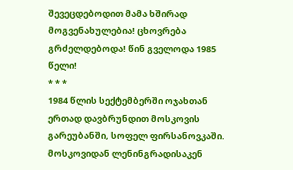შევეცდებოდით მამა ხშირად მოგვენახულებია! ცხოვრება გრძელდებოდა! წინ გველოდა 1985 წელი!
* * *
1984 წლის სექტემბერში ოჯახთან ერთად დავბრუნდით მოსკოვის გარეუბანში, სოფელ ფირსანოვკაში. მოსკოვიდან ლენინგრადისაკენ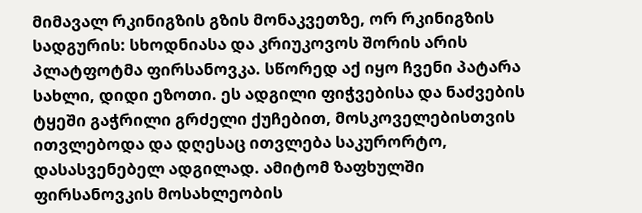მიმავალ რკინიგზის გზის მონაკვეთზე, ორ რკინიგზის სადგურის: სხოდნიასა და კრიუკოვოს შორის არის პლატფოტმა ფირსანოვკა. სწორედ აქ იყო ჩვენი პატარა სახლი, დიდი ეზოთი. ეს ადგილი ფიჭვებისა და ნაძვების ტყეში გაჭრილი გრძელი ქუჩებით, მოსკოველებისთვის ითვლებოდა და დღესაც ითვლება საკურორტო, დასასვენებელ ადგილად. ამიტომ ზაფხულში ფირსანოვკის მოსახლეობის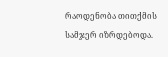რაოდენობა თითქმის სამჯერ იზრდებოდა.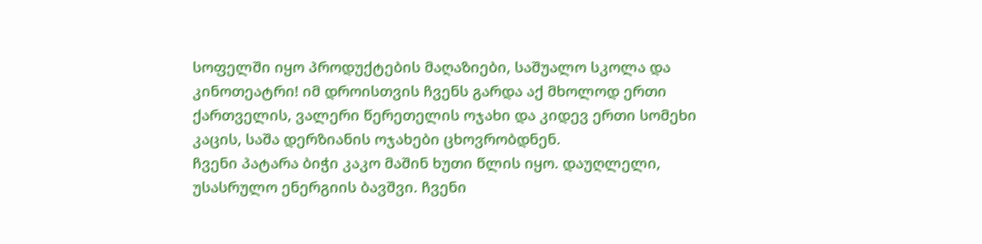სოფელში იყო პროდუქტების მაღაზიები, საშუალო სკოლა და კინოთეატრი! იმ დროისთვის ჩვენს გარდა აქ მხოლოდ ერთი ქართველის, ვალერი წერეთელის ოჯახი და კიდევ ერთი სომეხი კაცის, საშა დერზიანის ოჯახები ცხოვრობდნენ.
ჩვენი პატარა ბიჭი კაკო მაშინ ხუთი წლის იყო. დაუღლელი, უსასრულო ენერგიის ბავშვი. ჩვენი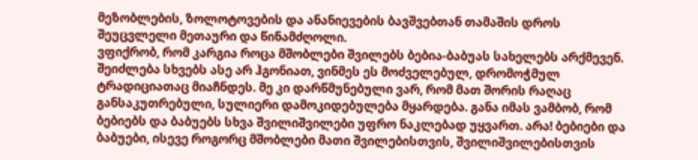მეზობლების, ზოლოტოვების და ანანიევების ბავშვებთან თამაშის დროს შეუცვლელი მეთაური და წინამძღოლი.
ვფიქრობ, რომ კარგია როცა მშობლები შვილებს ბებია-ბაბუას სახელებს არქმევენ. შეიძლება სხვებს ასე არ ჰგონიათ, ვინმეს ეს მოძველებულ, დრომოჭმულ ტრადიციათაც მიაჩნდეს. მე კი დარწმუნებული ვარ, რომ მათ შორის რაღაც განსაკუთრებული, სულიერი დამოკიდებულება მყარდება. განა იმას ვამბობ, რომ ბებიებს და ბაბუებს სხვა შვილიშვილები უფრო ნაკლებად უყვართ. არა! ბებიები და ბაბუები, ისევე როგორც მშობლები მათი შვილებისთვის, შვილიშვილებისთვის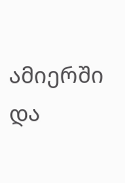ამიერში და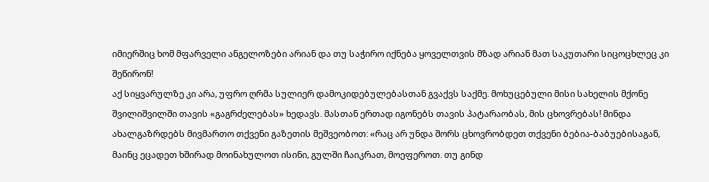იმიერშიც ხომ მფარველი ანგელოზები არიან და თუ საჭირო იქნება ყოველთვის მზად არიან მათ საკუთარი სიცოცხლეც კი შეწირონ!
აქ სიყვარულზე კი არა, უფრო ღრმა სულიერ დამოკიდებულებასთან გვაქვს საქმე. მოხუცებული მისი სახელის მქონე შვილიშვილში თავის «გაგრძელებას» ხედავს. მასთან ერთად იგონებს თავის პატარაობას, მის ცხოვრებას! მინდა ახალგაზრდებს მივმართო თქვენი გაზეთის მეშვეობოთ: «რაც არ უნდა შორს ცხოვრობდეთ თქვენი ბებია-ბაბუებისაგან, მაინც ეცადეთ ხშირად მოინახულოთ ისინი, გულში ჩაიკრათ, მოეფეროთ. თუ გინდ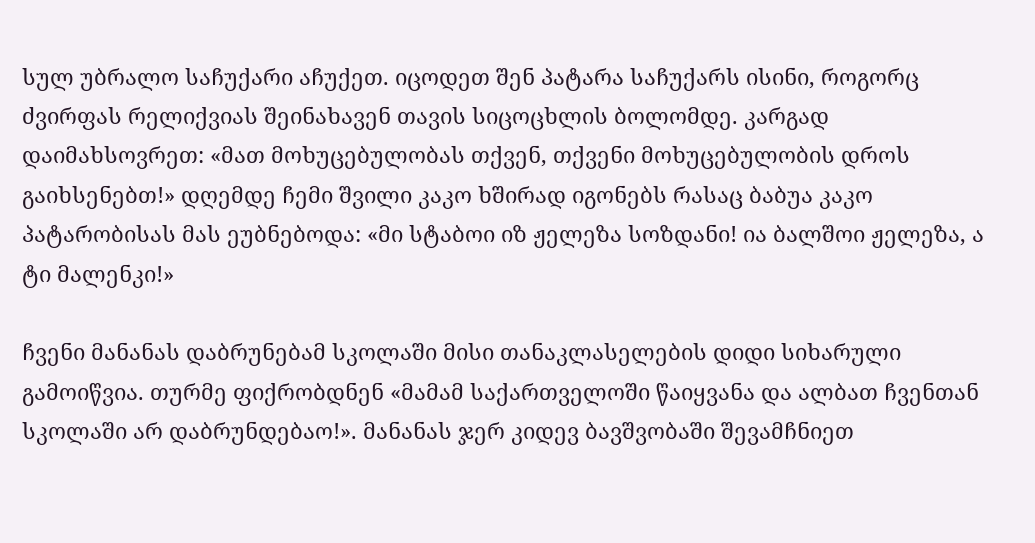სულ უბრალო საჩუქარი აჩუქეთ. იცოდეთ შენ პატარა საჩუქარს ისინი, როგორც ძვირფას რელიქვიას შეინახავენ თავის სიცოცხლის ბოლომდე. კარგად დაიმახსოვრეთ: «მათ მოხუცებულობას თქვენ, თქვენი მოხუცებულობის დროს გაიხსენებთ!» დღემდე ჩემი შვილი კაკო ხშირად იგონებს რასაც ბაბუა კაკო პატარობისას მას ეუბნებოდა: «მი სტაბოი იზ ჟელეზა სოზდანი! ია ბალშოი ჟელეზა, ა ტი მალენკი!»

ჩვენი მანანას დაბრუნებამ სკოლაში მისი თანაკლასელების დიდი სიხარული გამოიწვია. თურმე ფიქრობდნენ «მამამ საქართველოში წაიყვანა და ალბათ ჩვენთან სკოლაში არ დაბრუნდებაო!». მანანას ჯერ კიდევ ბავშვობაში შევამჩნიეთ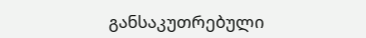განსაკუთრებული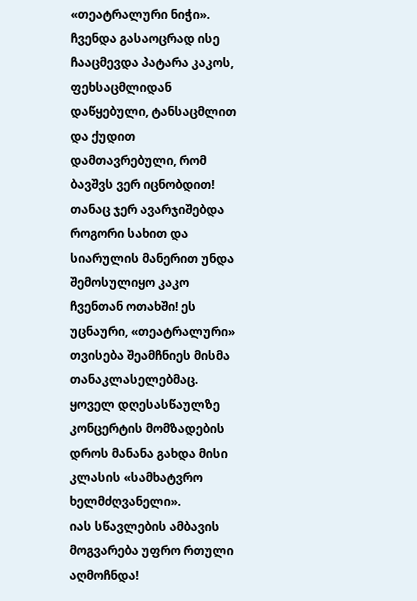«თეატრალური ნიჭი». ჩვენდა გასაოცრად ისე ჩააცმევდა პატარა კაკოს, ფეხსაცმლიდან დაწყებული, ტანსაცმლით და ქუდით დამთავრებული, რომ ბავშვს ვერ იცნობდით! თანაც ჯერ ავარჯიშებდა როგორი სახით და სიარულის მანერით უნდა შემოსულიყო კაკო ჩვენთან ოთახში! ეს უცნაური, «თეატრალური» თვისება შეამჩნიეს მისმა თანაკლასელებმაც. ყოველ დღესასწაულზე კონცერტის მომზადების დროს მანანა გახდა მისი კლასის «სამხატვრო ხელმძღვანელი».
იას სწავლების ამბავის მოგვარება უფრო რთული აღმოჩნდა!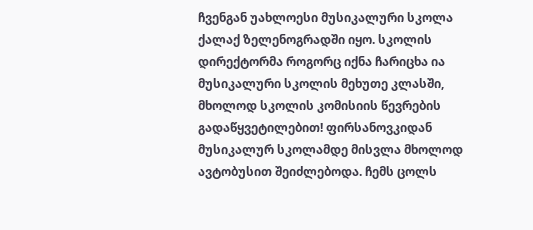ჩვენგან უახლოესი მუსიკალური სკოლა ქალაქ ზელენოგრადში იყო. სკოლის დირექტორმა როგორც იქნა ჩარიცხა ია მუსიკალური სკოლის მეხუთე კლასში, მხოლოდ სკოლის კომისიის წევრების გადაწყვეტილებით! ფირსანოვკიდან მუსიკალურ სკოლამდე მისვლა მხოლოდ ავტობუსით შეიძლებოდა. ჩემს ცოლს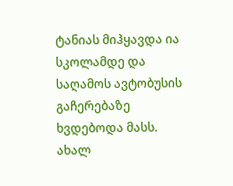ტანიას მიჰყავდა ია სკოლამდე და საღამოს ავტობუსის გაჩერებაზე ხვდებოდა მასს.
ახალ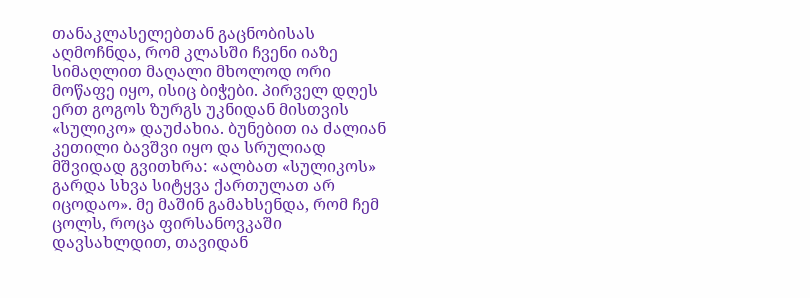თანაკლასელებთან გაცნობისას აღმოჩნდა, რომ კლასში ჩვენი იაზე სიმაღლით მაღალი მხოლოდ ორი მოწაფე იყო, ისიც ბიჭები. პირველ დღეს ერთ გოგოს ზურგს უკნიდან მისთვის «სულიკო» დაუძახია. ბუნებით ია ძალიან კეთილი ბავშვი იყო და სრულიად მშვიდად გვითხრა: «ალბათ «სულიკოს» გარდა სხვა სიტყვა ქართულათ არ იცოდაო». მე მაშინ გამახსენდა, რომ ჩემ ცოლს, როცა ფირსანოვკაში დავსახლდით, თავიდან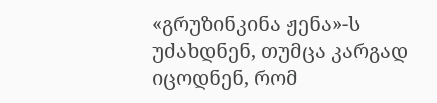«გრუზინკინა ჟენა»-ს უძახდნენ, თუმცა კარგად იცოდნენ, რომ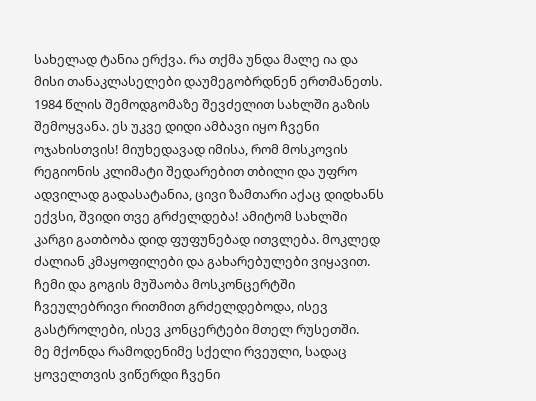სახელად ტანია ერქვა. რა თქმა უნდა მალე ია და მისი თანაკლასელები დაუმეგობრდნენ ერთმანეთს.
1984 წლის შემოდგომაზე შევძელით სახლში გაზის შემოყვანა. ეს უკვე დიდი ამბავი იყო ჩვენი ოჯახისთვის! მიუხედავად იმისა, რომ მოსკოვის რეგიონის კლიმატი შედარებით თბილი და უფრო ადვილად გადასატანია, ცივი ზამთარი აქაც დიდხანს ექვსი, შვიდი თვე გრძელდება! ამიტომ სახლში კარგი გათბობა დიდ ფუფუნებად ითვლება. მოკლედ ძალიან კმაყოფილები და გახარებულები ვიყავით.
ჩემი და გოგის მუშაობა მოსკონცერტში ჩვეულებრივი რითმით გრძელდებოდა, ისევ გასტროლები, ისევ კონცერტები მთელ რუსეთში.
მე მქონდა რამოდენიმე სქელი რვეული, სადაც ყოველთვის ვიწერდი ჩვენი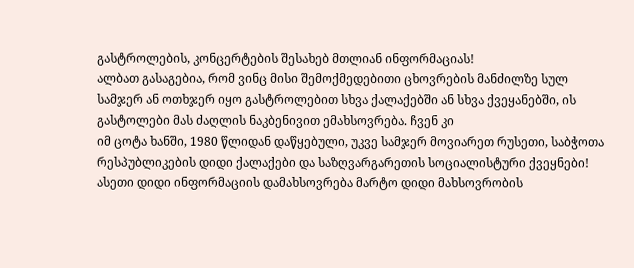გასტროლების, კონცერტების შესახებ მთლიან ინფორმაციას!
ალბათ გასაგებია, რომ ვინც მისი შემოქმედებითი ცხოვრების მანძილზე სულ სამჯერ ან ოთხჯერ იყო გასტროლებით სხვა ქალაქებში ან სხვა ქვეყანებში, ის გასტოლები მას ძაღლის ნაკბენივით ემახსოვრება. ჩვენ კი
იმ ცოტა ხანში, 1980 წლიდან დაწყებული, უკვე სამჯერ მოვიარეთ რუსეთი, საბჭოთა რესპუბლიკების დიდი ქალაქები და საზღვარგარეთის სოციალისტური ქვეყნები! ასეთი დიდი ინფორმაციის დამახსოვრება მარტო დიდი მახსოვრობის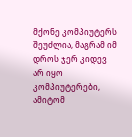მქონე კომპიუტერს შეუძლია, მაგრამ იმ დროს ჯერ კიდევ არ იყო კომპიუტერები, ამიტომ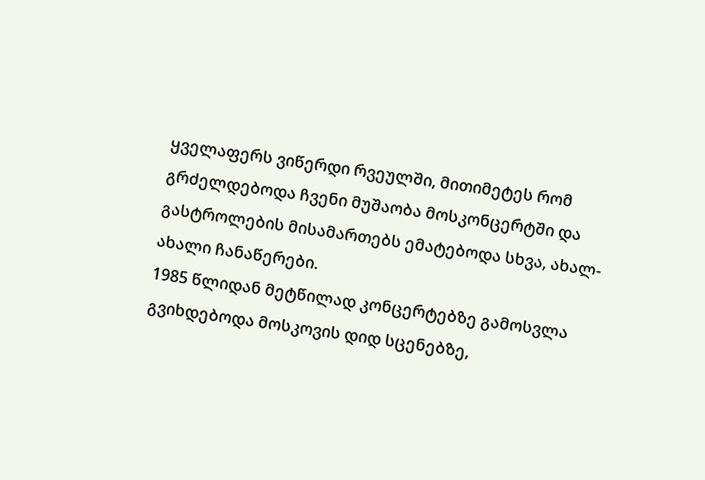ყველაფერს ვიწერდი რვეულში, მითიმეტეს რომ გრძელდებოდა ჩვენი მუშაობა მოსკონცერტში და გასტროლების მისამართებს ემატებოდა სხვა, ახალ-ახალი ჩანაწერები.
1985 წლიდან მეტწილად კონცერტებზე გამოსვლა გვიხდებოდა მოსკოვის დიდ სცენებზე,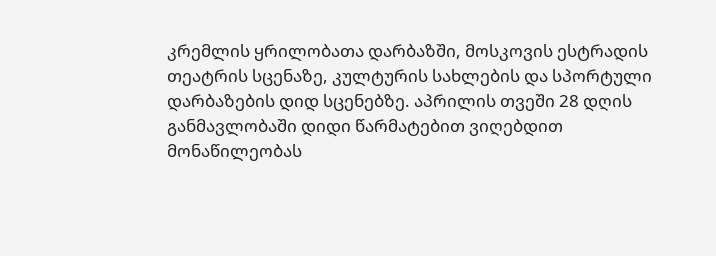კრემლის ყრილობათა დარბაზში, მოსკოვის ესტრადის თეატრის სცენაზე, კულტურის სახლების და სპორტული დარბაზების დიდ სცენებზე. აპრილის თვეში 28 დღის განმავლობაში დიდი წარმატებით ვიღებდით მონაწილეობას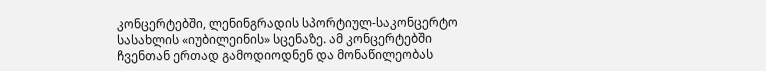კონცერტებში, ლენინგრადის სპორტიულ-საკონცერტო სასახლის «იუბილეინის» სცენაზე. ამ კონცერტებში ჩვენთან ერთად გამოდიოდნენ და მონაწილეობას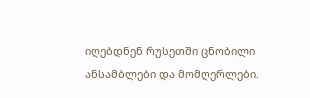იღებდნენ რუსეთში ცნობილი ანსამბლები და მომღერლები.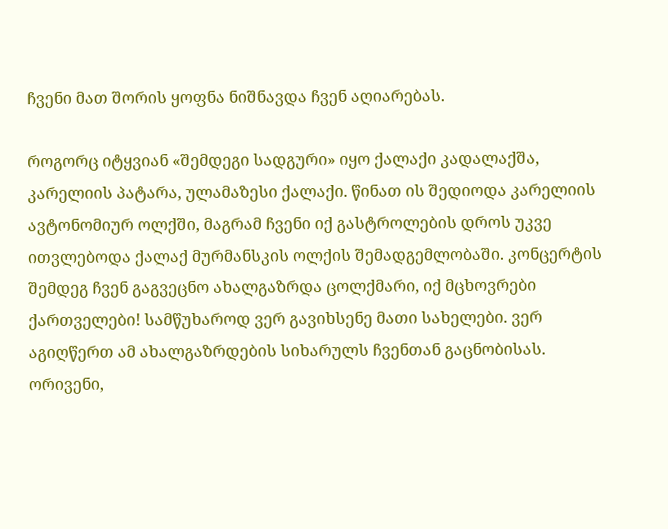ჩვენი მათ შორის ყოფნა ნიშნავდა ჩვენ აღიარებას.

როგორც იტყვიან «შემდეგი სადგური» იყო ქალაქი კადალაქშა, კარელიის პატარა, ულამაზესი ქალაქი. წინათ ის შედიოდა კარელიის ავტონომიურ ოლქში, მაგრამ ჩვენი იქ გასტროლების დროს უკვე ითვლებოდა ქალაქ მურმანსკის ოლქის შემადგემლობაში. კონცერტის შემდეგ ჩვენ გაგვეცნო ახალგაზრდა ცოლქმარი, იქ მცხოვრები ქართველები! სამწუხაროდ ვერ გავიხსენე მათი სახელები. ვერ აგიღწერთ ამ ახალგაზრდების სიხარულს ჩვენთან გაცნობისას. ორივენი,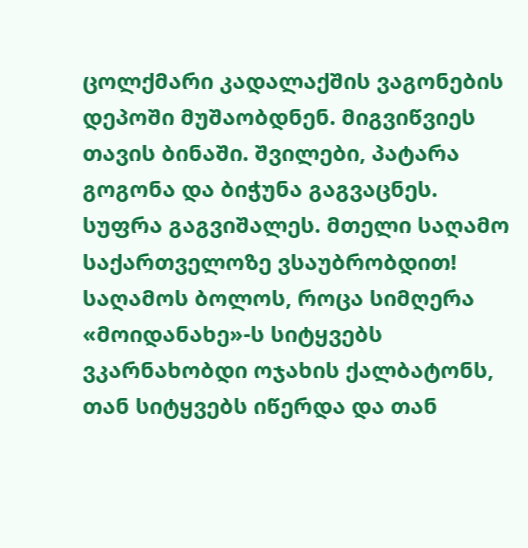ცოლქმარი კადალაქშის ვაგონების დეპოში მუშაობდნენ. მიგვიწვიეს თავის ბინაში. შვილები, პატარა გოგონა და ბიჭუნა გაგვაცნეს. სუფრა გაგვიშალეს. მთელი საღამო საქართველოზე ვსაუბრობდით! საღამოს ბოლოს, როცა სიმღერა «მოიდანახე»-ს სიტყვებს ვკარნახობდი ოჯახის ქალბატონს, თან სიტყვებს იწერდა და თან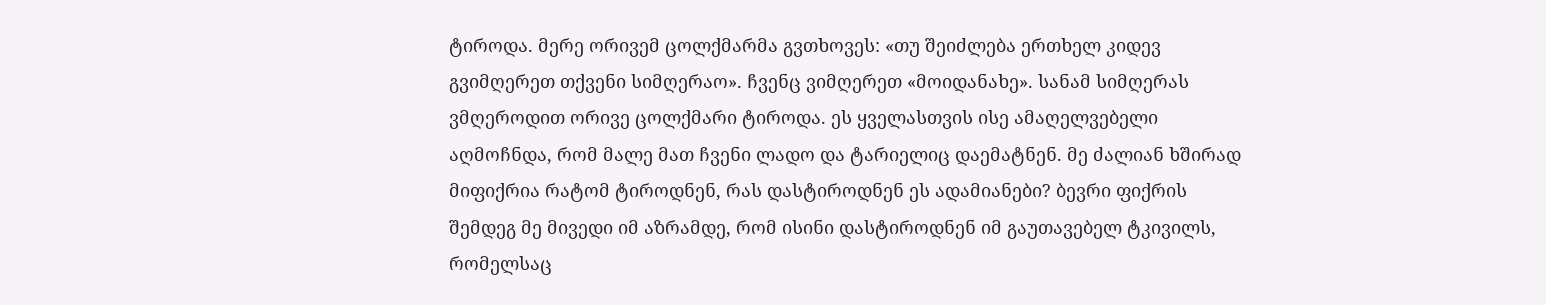ტიროდა. მერე ორივემ ცოლქმარმა გვთხოვეს: «თუ შეიძლება ერთხელ კიდევ გვიმღერეთ თქვენი სიმღერაო». ჩვენც ვიმღერეთ «მოიდანახე». სანამ სიმღერას ვმღეროდით ორივე ცოლქმარი ტიროდა. ეს ყველასთვის ისე ამაღელვებელი აღმოჩნდა, რომ მალე მათ ჩვენი ლადო და ტარიელიც დაემატნენ. მე ძალიან ხშირად მიფიქრია რატომ ტიროდნენ, რას დასტიროდნენ ეს ადამიანები? ბევრი ფიქრის შემდეგ მე მივედი იმ აზრამდე, რომ ისინი დასტიროდნენ იმ გაუთავებელ ტკივილს, რომელსაც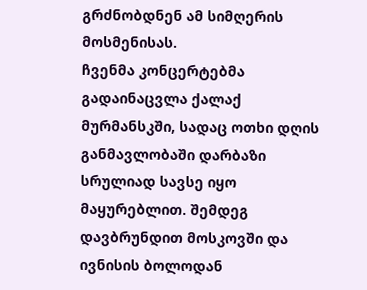გრძნობდნენ ამ სიმღერის მოსმენისას.
ჩვენმა კონცერტებმა გადაინაცვლა ქალაქ მურმანსკში, სადაც ოთხი დღის განმავლობაში დარბაზი სრულიად სავსე იყო მაყურებლით. შემდეგ დავბრუნდით მოსკოვში და ივნისის ბოლოდან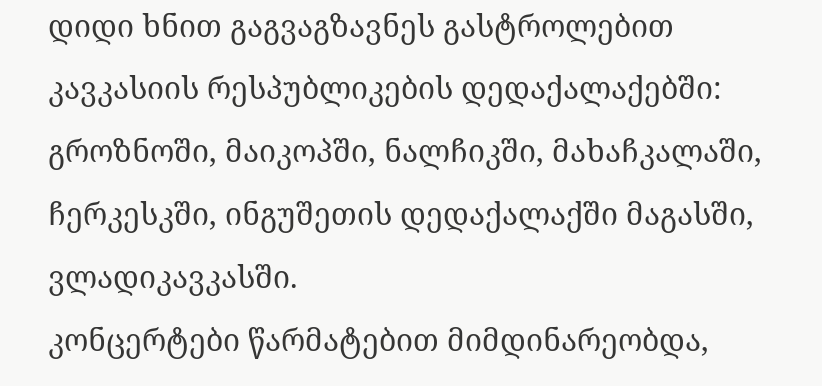დიდი ხნით გაგვაგზავნეს გასტროლებით კავკასიის რესპუბლიკების დედაქალაქებში: გროზნოში, მაიკოპში, ნალჩიკში, მახაჩკალაში, ჩერკესკში, ინგუშეთის დედაქალაქში მაგასში, ვლადიკავკასში.
კონცერტები წარმატებით მიმდინარეობდა,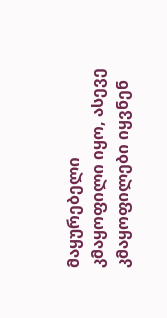მაყურებელი კმაყოფილი იყო, ასევე კმაყოფილები იყვნენ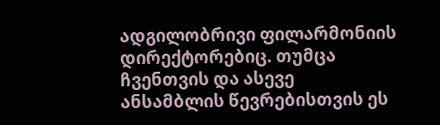ადგილობრივი ფილარმონიის დირექტორებიც. თუმცა ჩვენთვის და ასევე ანსამბლის წევრებისთვის ეს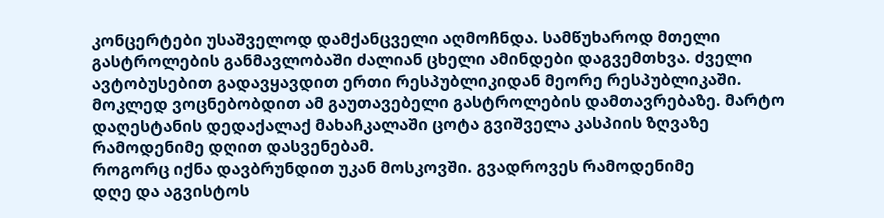კონცერტები უსაშველოდ დამქანცველი აღმოჩნდა. სამწუხაროდ მთელი გასტროლების განმავლობაში ძალიან ცხელი ამინდები დაგვემთხვა. ძველი ავტობუსებით გადავყავდით ერთი რესპუბლიკიდან მეორე რესპუბლიკაში. მოკლედ ვოცნებობდით ამ გაუთავებელი გასტროლების დამთავრებაზე. მარტო დაღესტანის დედაქალაქ მახაჩკალაში ცოტა გვიშველა კასპიის ზღვაზე რამოდენიმე დღით დასვენებამ.
როგორც იქნა დავბრუნდით უკან მოსკოვში. გვადროვეს რამოდენიმე
დღე და აგვისტოს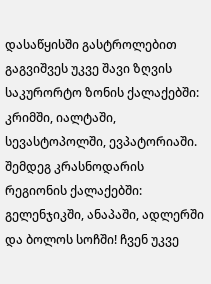დასაწყისში გასტროლებით გაგვიშვეს უკვე შავი ზღვის საკურორტო ზონის ქალაქებში: კრიმში, იალტაში, სევასტოპოლში, ევპატორიაში. შემდეგ კრასნოდარის რეგიონის ქალაქებში: გელენჯიკში, ანაპაში, ადლერში და ბოლოს სოჩში! ჩვენ უკვე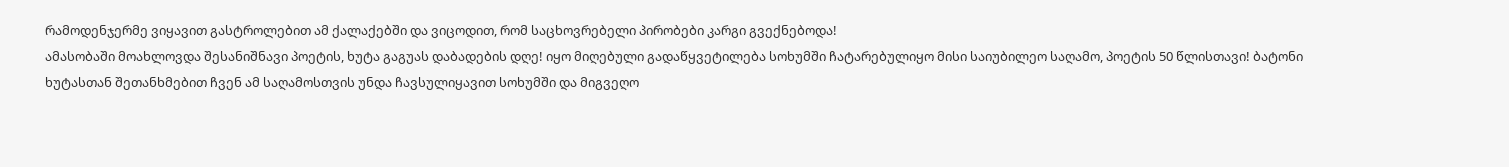რამოდენჯერმე ვიყავით გასტროლებით ამ ქალაქებში და ვიცოდით, რომ საცხოვრებელი პირობები კარგი გვექნებოდა!
ამასობაში მოახლოვდა შესანიშნავი პოეტის, ხუტა გაგუას დაბადების დღე! იყო მიღებული გადაწყვეტილება სოხუმში ჩატარებულიყო მისი საიუბილეო საღამო, პოეტის 50 წლისთავი! ბატონი ხუტასთან შეთანხმებით ჩვენ ამ საღამოსთვის უნდა ჩავსულიყავით სოხუმში და მიგვეღო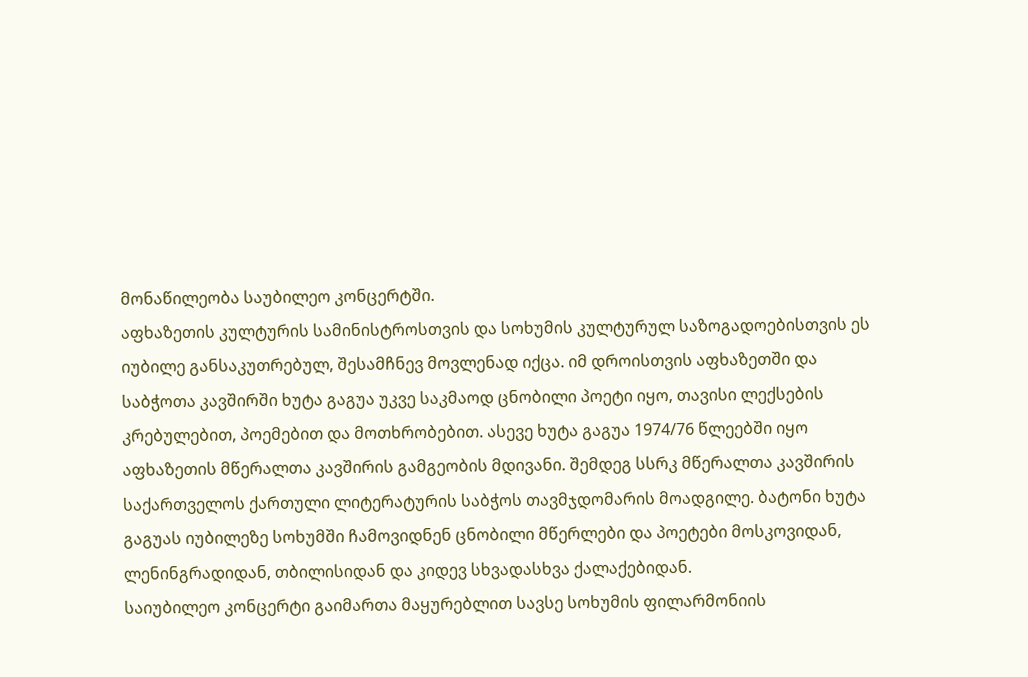მონაწილეობა საუბილეო კონცერტში.
აფხაზეთის კულტურის სამინისტროსთვის და სოხუმის კულტურულ საზოგადოებისთვის ეს იუბილე განსაკუთრებულ, შესამჩნევ მოვლენად იქცა. იმ დროისთვის აფხაზეთში და საბჭოთა კავშირში ხუტა გაგუა უკვე საკმაოდ ცნობილი პოეტი იყო, თავისი ლექსების კრებულებით, პოემებით და მოთხრობებით. ასევე ხუტა გაგუა 1974/76 წლეებში იყო აფხაზეთის მწერალთა კავშირის გამგეობის მდივანი. შემდეგ სსრკ მწერალთა კავშირის საქართველოს ქართული ლიტერატურის საბჭოს თავმჯდომარის მოადგილე. ბატონი ხუტა გაგუას იუბილეზე სოხუმში ჩამოვიდნენ ცნობილი მწერლები და პოეტები მოსკოვიდან, ლენინგრადიდან, თბილისიდან და კიდევ სხვადასხვა ქალაქებიდან.
საიუბილეო კონცერტი გაიმართა მაყურებლით სავსე სოხუმის ფილარმონიის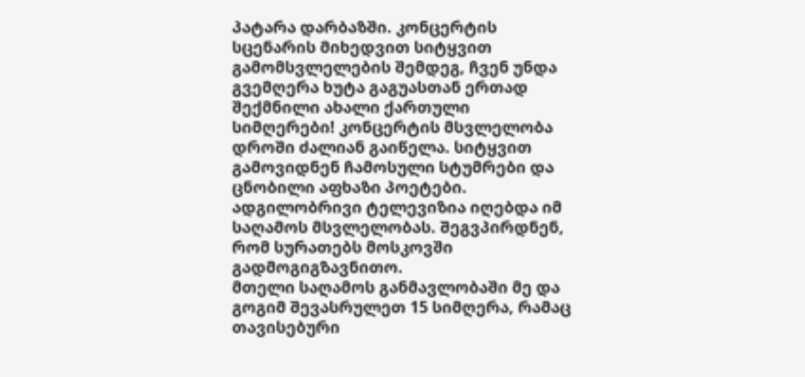პატარა დარბაზში. კონცერტის სცენარის მიხედვით სიტყვით გამომსვლელების შემდეგ, ჩვენ უნდა გვემღერა ხუტა გაგუასთან ერთად შექმნილი ახალი ქართული სიმღერები! კონცერტის მსვლელობა დროში ძალიან გაიწელა. სიტყვით გამოვიდნენ ჩამოსული სტუმრები და ცნობილი აფხაზი პოეტები. ადგილობრივი ტელევიზია იღებდა იმ საღამოს მსვლელობას. შეგვპირდნენ, რომ სურათებს მოსკოვში გადმოგიგზავნითო.
მთელი საღამოს განმავლობაში მე და გოგიმ შევასრულეთ 15 სიმღერა, რამაც თავისებური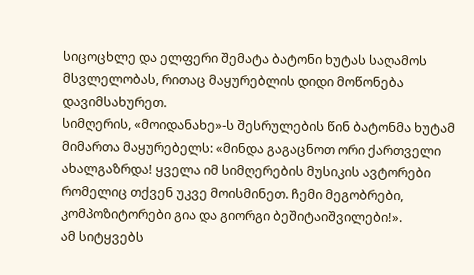სიცოცხლე და ელფერი შემატა ბატონი ხუტას საღამოს მსვლელობას, რითაც მაყურებლის დიდი მოწონება დავიმსახურეთ.
სიმღერის, «მოიდანახე»-ს შესრულების წინ ბატონმა ხუტამ მიმართა მაყურებელს: «მინდა გაგაცნოთ ორი ქართველი ახალგაზრდა! ყველა იმ სიმღერების მუსიკის ავტორები რომელიც თქვენ უკვე მოისმინეთ. ჩემი მეგობრები, კომპოზიტორები გია და გიორგი ბეშიტაიშვილები!».
ამ სიტყვებს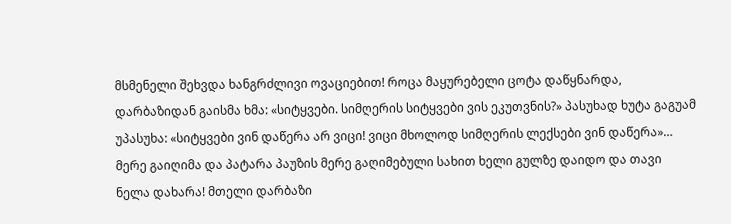მსმენელი შეხვდა ხანგრძლივი ოვაციებით! როცა მაყურებელი ცოტა დაწყნარდა, დარბაზიდან გაისმა ხმა: «სიტყვები. სიმღერის სიტყვები ვის ეკუთვნის?» პასუხად ხუტა გაგუამ უპასუხა: «სიტყვები ვინ დაწერა არ ვიცი! ვიცი მხოლოდ სიმღერის ლექსები ვინ დაწერა»… მერე გაიღიმა და პატარა პაუზის მერე გაღიმებული სახით ხელი გულზე დაიდო და თავი ნელა დახარა! მთელი დარბაზი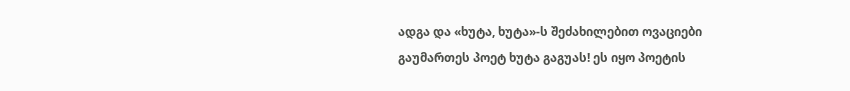ადგა და «ხუტა, ხუტა»-ს შეძახილებით ოვაციები გაუმართეს პოეტ ხუტა გაგუას! ეს იყო პოეტის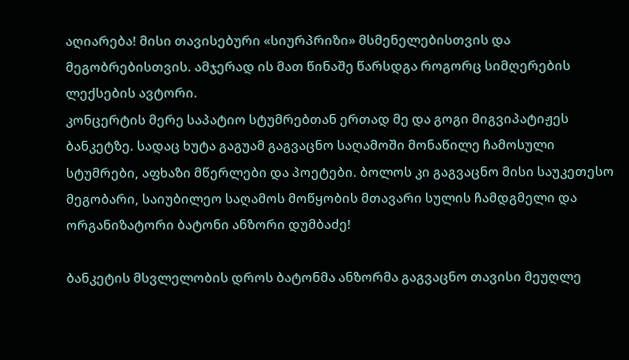აღიარება! მისი თავისებური «სიურპრიზი» მსმენელებისთვის და მეგობრებისთვის. ამჯერად ის მათ წინაშე წარსდგა როგორც სიმღერების ლექსების ავტორი.
კონცერტის მერე საპატიო სტუმრებთან ერთად მე და გოგი მიგვიპატიჟეს ბანკეტზე. სადაც ხუტა გაგუამ გაგვაცნო საღამოში მონაწილე ჩამოსული სტუმრები, აფხაზი მწერლები და პოეტები. ბოლოს კი გაგვაცნო მისი საუკეთესო მეგობარი, საიუბილეო საღამოს მოწყობის მთავარი სულის ჩამდგმელი და ორგანიზატორი ბატონი ანზორი დუმბაძე!

ბანკეტის მსვლელობის დროს ბატონმა ანზორმა გაგვაცნო თავისი მეუღლე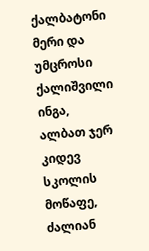ქალბატონი მერი და უმცროსი ქალიშვილი ინგა, ალბათ ჯერ კიდევ სკოლის მოწაფე, ძალიან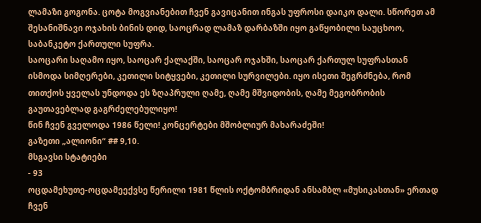ლამაზი გოგონა. ცოტა მოგვიანებით ჩვენ გავიცანით ინგას უფროსი დაიკო დალი. სწორეთ ამ შესანიშნავი ოჯახის ბინის დიდ, საოცრად ლამაზ დარბაზში იყო გაწყობილი საუცხოო, საბანკეტო ქართული სუფრა.
საოცარი საღამო იყო, საოცარ ქალაქში, საოცარ ოჯახში, საოცარ ქართულ სუფრასთან ისმოდა სიმღერები, კეთილი სიტყვები, კეთილი სურვილები. იყო ისეთი შეგრძნება, რომ თითქოს ყველას უნდოდა ეს ზღაპრული ღამე, ღამე მშვიდობის, ღამე მეგობრობის გაუთავებლად გაგრძელებულიყო!
წინ ჩვენ გველოდა 1986 წელი! კონცერტები მშობლიურ მახარაძეში!
გაზეთი „ალიონი“ ## 9,10.
მსგავსი სტატიები
- 93
ოცდამეხუთე-ოცდამეექვსე წერილი 1981 წლის ოქტომბრიდან ანსამბლ «მუსიკასთან» ერთად ჩვენ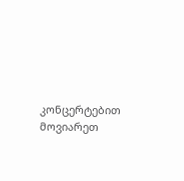კონცერტებით მოვიარეთ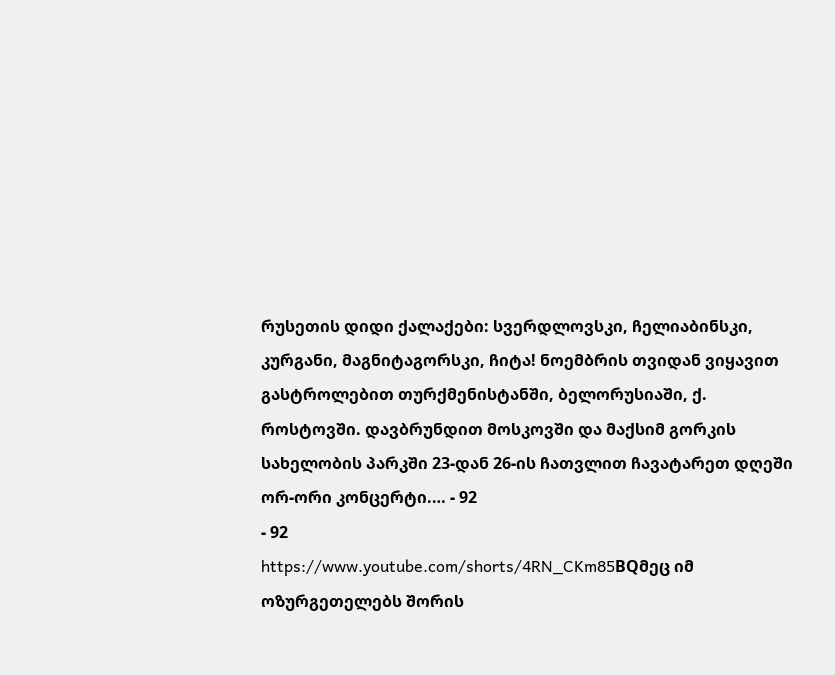რუსეთის დიდი ქალაქები: სვერდლოვსკი, ჩელიაბინსკი, კურგანი, მაგნიტაგორსკი, ჩიტა! ნოემბრის თვიდან ვიყავით გასტროლებით თურქმენისტანში, ბელორუსიაში, ქ. როსტოვში. დავბრუნდით მოსკოვში და მაქსიმ გორკის სახელობის პარკში 23-დან 26-ის ჩათვლით ჩავატარეთ დღეში ორ-ორი კონცერტი.… - 92
- 92
https://www.youtube.com/shorts/4RN_CKm85BQმეც იმ ოზურგეთელებს შორის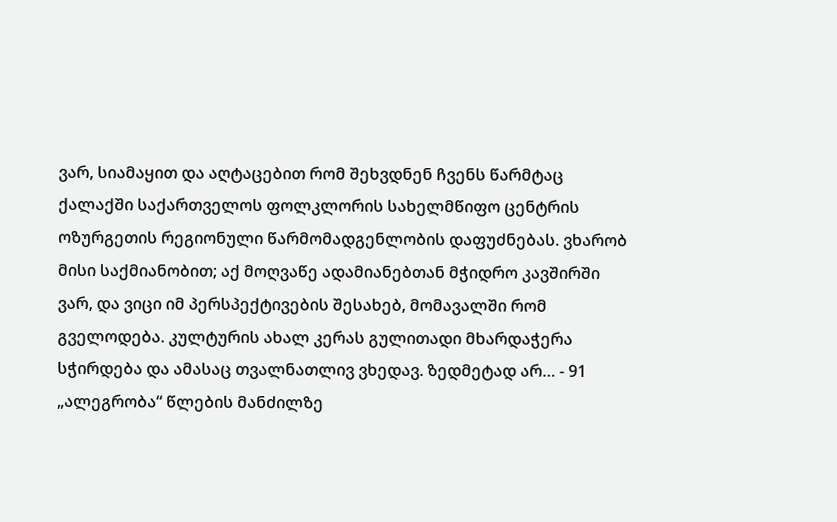ვარ, სიამაყით და აღტაცებით რომ შეხვდნენ ჩვენს წარმტაც ქალაქში საქართველოს ფოლკლორის სახელმწიფო ცენტრის ოზურგეთის რეგიონული წარმომადგენლობის დაფუძნებას. ვხარობ მისი საქმიანობით; აქ მოღვაწე ადამიანებთან მჭიდრო კავშირში ვარ, და ვიცი იმ პერსპექტივების შესახებ, მომავალში რომ გველოდება. კულტურის ახალ კერას გულითადი მხარდაჭერა სჭირდება და ამასაც თვალნათლივ ვხედავ. ზედმეტად არ… - 91
„ალეგრობა“ წლების მანძილზე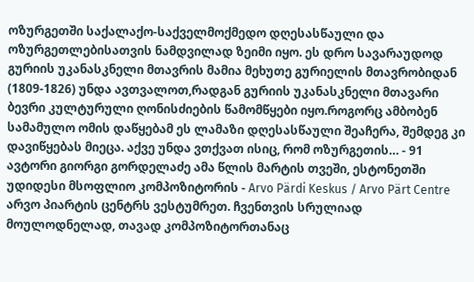ოზურგეთში საქალაქო-საქველმოქმედო დღესასწაული და ოზურგეთლებისათვის ნამდვილად ზეიმი იყო. ეს დრო სავარაუდოდ გურიის უკანასკნელი მთავრის მამია მეხუთე გურიელის მთავრობიდან (1809-1826) უნდა ავთვალოთ,რადგან გურიის უკანასკნელი მთავარი ბევრი კულტურული ღონისძიების წამომწყები იყო.როგორც ამბობენ სამამულო ომის დაწყებამ ეს ლამაზი დღესასწაული შეაჩერა, შემდეგ კი დავიწყებას მიეცა. აქვე უნდა ვთქვათ ისიც, რომ ოზურგეთის… - 91
ავტორი გიორგი გორდელაძე ამა წლის მარტის თვეში, ესტონეთში უდიდესი მსოფლიო კომპოზიტორის - Arvo Pärdi Keskus / Arvo Pärt Centre არვო პიარტის ცენტრს ვესტუმრეთ. ჩვენთვის სრულიად მოულოდნელად, თავად კომპოზიტორთანაც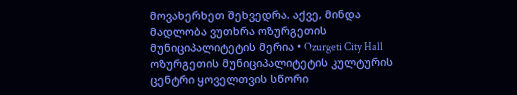მოვახერხეთ შეხვედრა. აქვე, მინდა მადლობა ვუთხრა ოზურგეთის მუნიციპალიტეტის მერია • Ozurgeti City Hall ოზურგეთის მუნიციპალიტეტის კულტურის ცენტრი ყოველთვის სწორი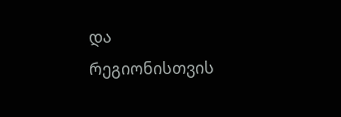და რეგიონისთვის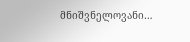მნიშვნელოვანი…